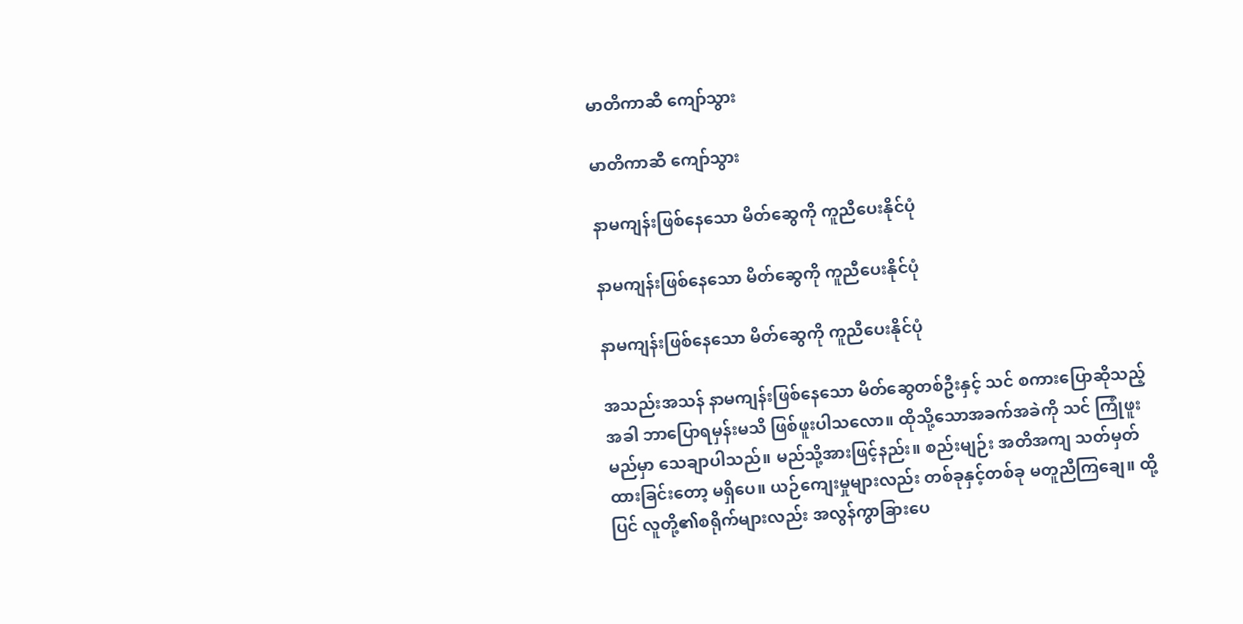မာတိကာဆီ ကျော်သွား

မာတိကာဆီ ကျော်သွား

နာမကျန်းဖြစ်နေသော မိတ်ဆွေကို ကူညီပေးနိုင်ပုံ

နာမကျန်းဖြစ်နေသော မိတ်ဆွေကို ကူညီပေးနိုင်ပုံ

နာမကျန်းဖြစ်နေသော မိတ်ဆွေကို ကူညီပေးနိုင်ပုံ

အသည်းအသန် နာမကျန်းဖြစ်နေသော မိတ်ဆွေတစ်ဦးနှင့် သင် စကားပြောဆိုသည့်အခါ ဘာပြောရမှန်းမသိ ဖြစ်ဖူးပါသလော။ ထိုသို့သောအခက်အခဲကို သင် ကြုံဖူးမည်မှာ သေချာပါသည်။ မည်သို့အားဖြင့်နည်း။ စည်းမျဉ်း အတိအကျ သတ်မှတ်ထားခြင်းတော့ မရှိပေ။ ယဉ်ကျေးမှုများလည်း တစ်ခုနှင့်တစ်ခု မတူညီကြချေ။ ထို့ပြင် လူတို့၏စရိုက်များလည်း အလွန်ကွာခြားပေ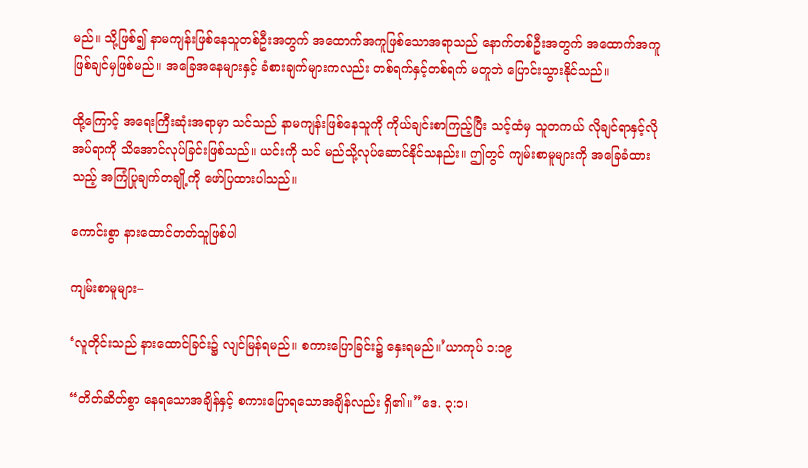မည်။ သို့ဖြစ်၍ နာမကျန်းဖြစ်နေသူတစ်ဦးအတွက် အထောက်အကူဖြစ်သောအရာသည် နောက်တစ်ဦးအတွက် အထောက်အကူဖြစ်ချင်မှဖြစ်မည်။ အခြေအနေများနှင့် ခံစားချက်များကလည်း တစ်ရက်နှင့်တစ်ရက် မတူဘဲ ပြောင်းသွားနိုင်သည်။

ထို့ကြောင့် အရေးကြီးဆုံးအရာမှာ သင်သည် နာမကျန်းဖြစ်နေသူကို ကိုယ်ချင်းစာကြည့်ပြီး သင့်ထံမှ သူတကယ် လိုချင်ရာနှင့်လိုအပ်ရာကို သိအောင်လုပ်ခြင်းဖြစ်သည်။ ယင်းကို သင် မည်သို့လုပ်ဆောင်နိုင်သနည်း။ ဤတွင် ကျမ်းစာမူများကို အခြေခံထားသည့် အကြံပြုချက်တချို့ကို ဖော်ပြထားပါသည်။

ကောင်းစွာ နားထောင်တတ်သူဖြစ်ပါ

ကျမ်းစာမူများ–

‘လူတိုင်းသည် နားထောင်ခြင်း၌ လျင်မြန်ရမည်။ စကားပြောခြင်း၌ နှေးရမည်။’ယာကုပ် ၁:၁၉

“တိတ်ဆိတ်စွာ နေရသောအချိန်နှင့် စကားပြောရသောအချိန်လည်း ရှိ၏။”ဒေ. ၃:၁၊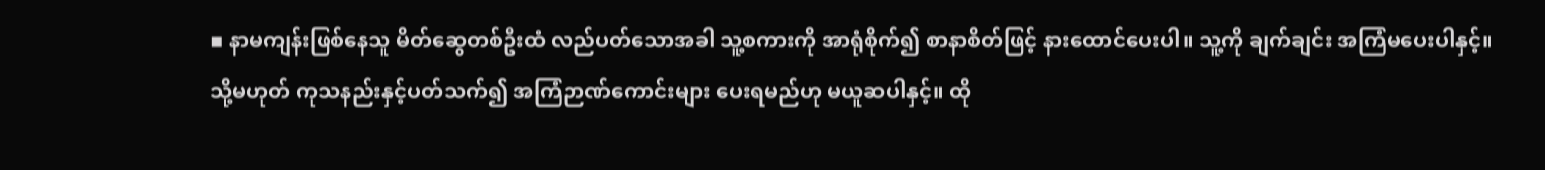▪ နာမကျန်းဖြစ်နေသူ မိတ်ဆွေတစ်ဦးထံ လည်ပတ်သောအခါ သူ့စကားကို အာရုံစိုက်၍ စာနာစိတ်ဖြင့် နားထောင်ပေးပါ။ သူ့ကို ချက်ချင်း အကြံမပေးပါနှင့်။ သို့မဟုတ် ကုသနည်းနှင့်ပတ်သက်၍ အကြံဉာဏ်ကောင်းများ ပေးရမည်ဟု မယူဆပါနှင့်။ ထို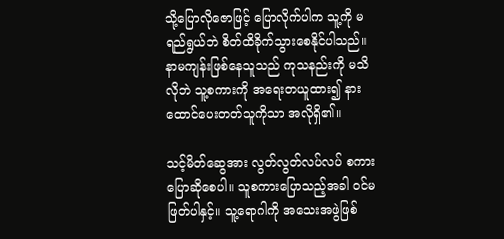သို့ပြောလိုဇောဖြင့် ပြောလိုက်ပါက သူ့ကို မရည်ရွယ်ဘဲ စိတ်ထိခိုက်သွားစေနိုင်ပါသည်။ နာမကျန်းဖြစ်နေသူသည် ကုသနည်းကို မသိလိုဘဲ သူ့စကားကို အရေးတယူထား၍ နားထောင်ပေးတတ်သူကိုသာ အလိုရှိ၏။

သင့်မိတ်ဆွေအား လွတ်လွတ်လပ်လပ် စကားပြောဆိုစေပါ။ သူစကားပြောသည့်အခါ ဝင်မဖြတ်ပါနှင့်။ သူ့ရောဂါကို အသေးအဖွဲဖြစ်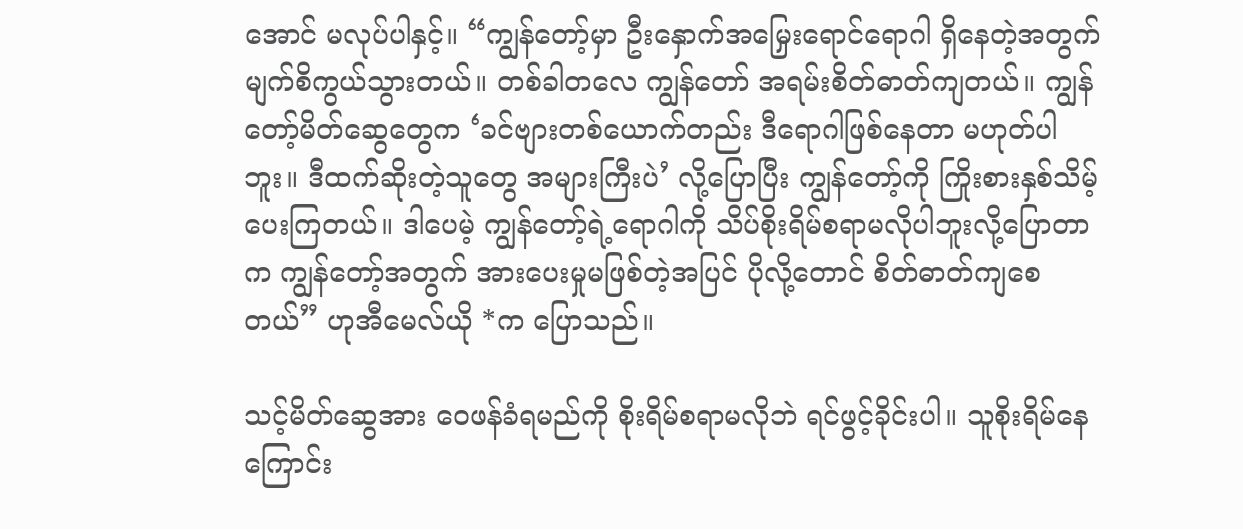အောင် မလုပ်ပါနှင့်။ “ကျွန်တော့်မှာ ဦးနှောက်အမြှေးရောင်ရောဂါ ရှိနေတဲ့အတွက် မျက်စိကွယ်သွားတယ်။ တစ်ခါတလေ ကျွန်တော် အရမ်းစိတ်ဓာတ်ကျတယ်။ ကျွန်တော့်မိတ်ဆွေတွေက ‘ခင်ဗျားတစ်ယောက်တည်း ဒီရောဂါဖြစ်နေတာ မဟုတ်ပါဘူး။ ဒီထက်ဆိုးတဲ့သူတွေ အများကြီးပဲ’ လို့ပြောပြီး ကျွန်တော့်ကို ကြိုးစားနှစ်သိမ့်ပေးကြတယ်။ ဒါပေမဲ့ ကျွန်တော့်ရဲ့ရောဂါကို သိပ်စိုးရိမ်စရာမလိုပါဘူးလို့ပြောတာက ကျွန်တော့်အတွက် အားပေးမှုမဖြစ်တဲ့အပြင် ပိုလို့တောင် စိတ်ဓာတ်ကျစေတယ်” ဟုအီမေလ်ယို *က ပြောသည်။

သင့်မိတ်ဆွေအား ဝေဖန်ခံရမည်ကို စိုးရိမ်စရာမလိုဘဲ ရင်ဖွင့်ခိုင်းပါ။ သူစိုးရိမ်နေကြောင်း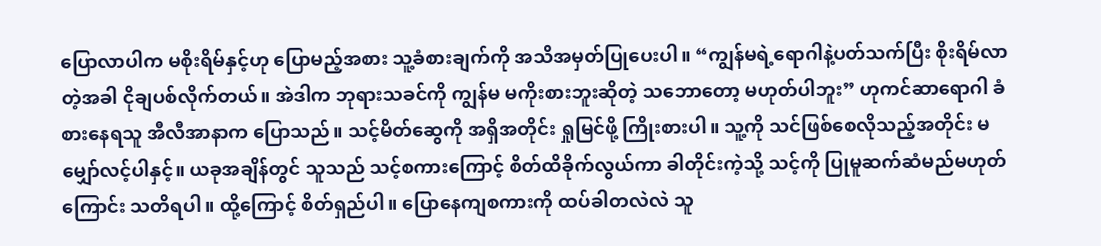ပြောလာပါက မစိုးရိမ်နှင့်ဟု ပြောမည့်အစား သူ့ခံစားချက်ကို အသိအမှတ်ပြုပေးပါ။ “ကျွန်မရဲ့ရောဂါနဲ့ပတ်သက်ပြီး စိုးရိမ်လာတဲ့အခါ ငိုချပစ်လိုက်တယ်။ အဲဒါက ဘုရားသခင်ကို ကျွန်မ မကိုးစားဘူးဆိုတဲ့ သဘောတော့ မဟုတ်ပါဘူး” ဟုကင်ဆာရောဂါ ခံစားနေရသူ အီလီအာနာက ပြောသည်။ သင့်မိတ်ဆွေကို အရှိအတိုင်း ရှုမြင်ဖို့ ကြိုးစားပါ။ သူ့ကို သင်ဖြစ်စေလိုသည့်အတိုင်း မမျှော်လင့်ပါနှင့်။ ယခုအချိန်တွင် သူသည် သင့်စကားကြောင့် စိတ်ထိခိုက်လွယ်ကာ ခါတိုင်းကဲ့သို့ သင့်ကို ပြုမူဆက်ဆံမည်မဟုတ်ကြောင်း သတိရပါ။ ထို့ကြောင့် စိတ်ရှည်ပါ။ ပြောနေကျစကားကို ထပ်ခါတလဲလဲ သူ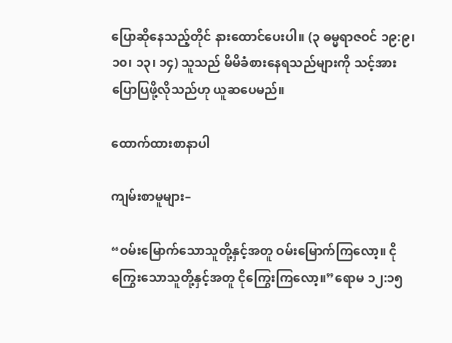ပြောဆိုနေသည့်တိုင် နားထောင်ပေးပါ။ (၃ ဓမ္မရာဇဝင် ၁၉:၉၊ ၁၀၊ ၁၃၊ ၁၄) သူသည် မိမိခံစားနေရသည်များကို သင့်အား ပြောပြဖို့လိုသည်ဟု ယူဆပေမည်။

ထောက်ထားစာနာပါ

ကျမ်းစာမူများ–

“ဝမ်းမြောက်သောသူတို့နှင့်အတူ ဝမ်းမြောက်ကြလော့။ ငိုကြွေးသောသူတို့နှင့်အတူ ငိုကြွေးကြလော့။”ရောမ ၁၂:၁၅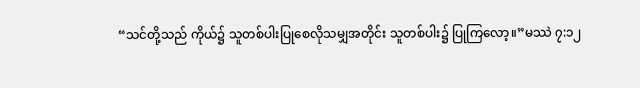“သင်တို့သည် ကိုယ်၌ သူတစ်ပါးပြုစေလိုသမျှအတိုင်း သူတစ်ပါး၌ ပြုကြလော့။”မဿဲ ၇:၁၂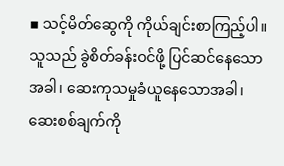▪ သင့်မိတ်ဆွေကို ကိုယ်ချင်းစာကြည့်ပါ။ သူသည် ခွဲစိတ်ခန်းဝင်ဖို့ ပြင်ဆင်နေသောအခါ၊ ဆေးကုသမှုခံယူနေသောအခါ၊ ဆေးစစ်ချက်ကို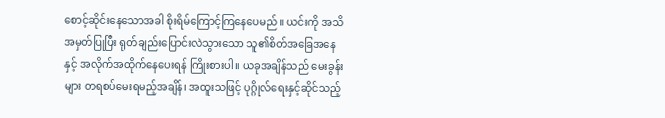စောင့်ဆိုင်းနေသောအခါ စိုးရိမ်ကြောင့်ကြနေပေမည်။ ယင်းကို အသိအမှတ်ပြုပြီး ရုတ်ချည်းပြောင်းလဲသွားသော သူ၏စိတ်အခြေအနေနှင့် အလိုက်အထိုက်နေပေးရန် ကြိုးစားပါ။ ယခုအချိန်သည် မေးခွန်းများ တရစပ်မေးရမည့်အချိန်၊ အထူးသဖြင့် ပုဂ္ဂိုလ်ရေးနှင့်ဆိုင်သည့်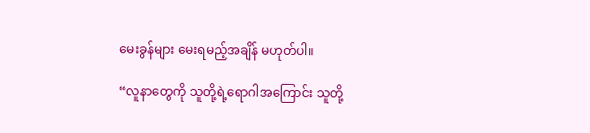မေးခွန်များ မေးရမည့်အချိန် မဟုတ်ပါ။

“လူနာတွေကို သူတို့ရဲ့ရောဂါအကြောင်း သူတို့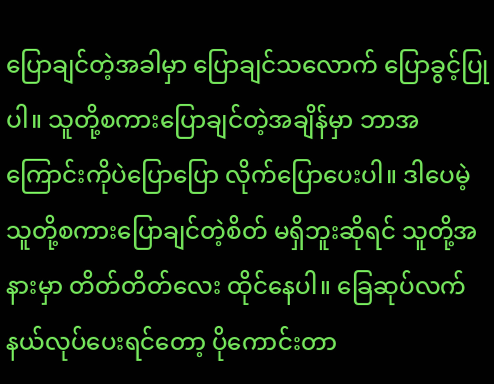ပြောချင်တဲ့အခါမှာ ပြောချင်သလောက် ပြောခွင့်ပြုပါ။ သူတို့စကားပြောချင်တဲ့အချိန်မှာ ဘာအကြောင်းကိုပဲပြောပြော လိုက်ပြောပေးပါ။ ဒါပေမဲ့ သူတို့စကားပြောချင်တဲ့စိတ် မရှိဘူးဆိုရင် သူတို့အနားမှာ တိတ်တိတ်လေး ထိုင်နေပါ။ ခြေဆုပ်လက်နယ်လုပ်ပေးရင်တော့ ပိုကောင်းတာ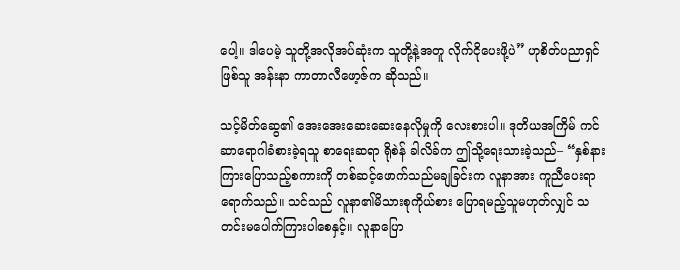ပေါ့။ ဒါပေမဲ့ သူတို့အလိုအပ်ဆုံးက သူတို့နဲ့အတူ လိုက်ငိုပေးဖို့ပဲ” ဟုစိတ်ပညာရှင်ဖြစ်သူ အန်းနာ ကာတာလီဖော့ဇ်က ဆိုသည်။

သင့်မိတ်ဆွေ၏ အေးအေးဆေးဆေးနေလိုမှုကို လေးစားပါ။ ဒုတိယအကြိမ် ကင်ဆာရောဂါခံစားခဲ့ရသူ စာရေးဆရာ ရိုစဲန် ခါလိခ်က ဤသို့ရေးသားခဲ့သည်– “နှစ်နားကြားပြောသည့်စကားကို တစ်ဆင့်ဖောက်သည်မချခြင်းက လူနာအား ကူညီပေးရာရောက်သည်။ သင်သည် လူနာ၏မိသားစုကိုယ်စား ပြောရမည့်သူမဟုတ်လျှင် သတင်းမပေါက်ကြားပါစေနှင့်။ လူနာပြော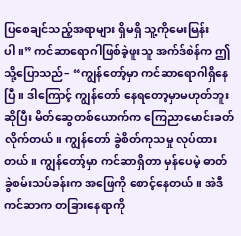ပြစေချင်သည့်အရာများ ရှိမရှိ သူ့ကိုမေးမြန်းပါ။” ကင်ဆာရောဂါဖြစ်ခဲ့ဖူးသူ အက်ဒ်စဲန်က ဤသို့ပြောသည်– “ကျွန်တော့်မှာ ကင်ဆာရောဂါရှိနေပြီ။ ဒါကြောင့် ကျွန်တော် နေရတော့မှာမဟုတ်ဘူးဆိုပြီး မိတ်ဆွေတစ်ယောက်က ကြေညာမောင်းခတ်လိုက်တယ်။ ကျွန်တော် ခွဲစိတ်ကုသမှု လုပ်ထားတယ်။ ကျွန်တော့်မှာ ကင်ဆာရှိတာ မှန်ပေမဲ့ ဓာတ်ခွဲစမ်းသပ်ခန်းက အဖြေကို စောင့်နေတယ်။ အဲဒီကင်ဆာက တခြားနေရာကို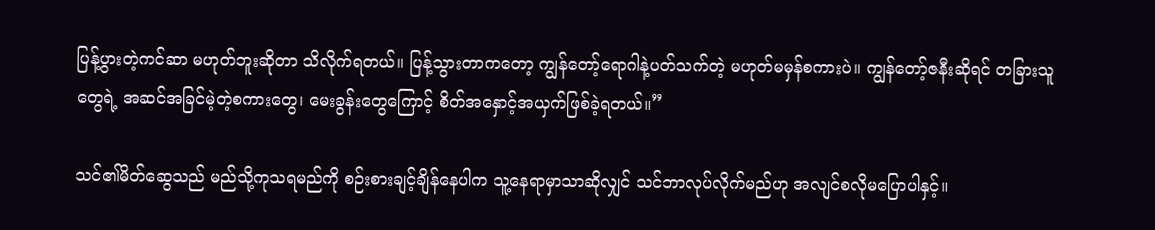ပြန့်ပွားတဲ့ကင်ဆာ မဟုတ်ဘူးဆိုတာ သိလိုက်ရတယ်။ ပြန့်သွားတာကတော့ ကျွန်တော့်ရောဂါနဲ့ပတ်သက်တဲ့ မဟုတ်မမှန်စကားပဲ။ ကျွန်တော့်ဇနီးဆိုရင် တခြားသူတွေရဲ့ အဆင်အခြင်မဲ့တဲ့စကားတွေ၊ မေးခွန်းတွေကြောင့် စိတ်အနှောင့်အယှက်ဖြစ်ခဲ့ရတယ်။”

သင်၏မိတ်ဆွေသည် မည်သို့ကုသရမည်ကို စဉ်းစားချင့်ချိန်နေပါက သူ့နေရာမှာသာဆိုလျှင် သင်ဘာလုပ်လိုက်မည်ဟု အလျင်စလိုမပြောပါနှင့်။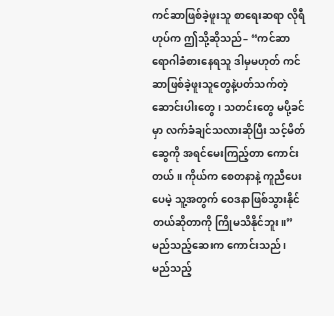ကင်ဆာဖြစ်ခဲ့ဖူးသူ စာရေးဆရာ လိုရီ ဟုပ်က ဤသို့ဆိုသည်– “ကင်ဆာရောဂါခံစားနေရသူ ဒါမှမဟုတ် ကင်ဆာဖြစ်ခဲ့ဖူးသူတွေနဲ့ပတ်သက်တဲ့ ဆောင်းပါးတွေ၊ သတင်းတွေ မပို့ခင်မှာ လက်ခံချင်သလားဆိုပြီး သင့်မိတ်ဆွေကို အရင်မေးကြည့်တာ ကောင်းတယ်။ ကိုယ်က စေတနာနဲ့ ကူညီပေးပေမဲ့ သူ့အတွက် ဝေဒနာဖြစ်သွားနိုင်တယ်ဆိုတာကို ကြိုမသိနိုင်ဘူး။” မည်သည့်ဆေးက ကောင်းသည်၊ မည်သည့်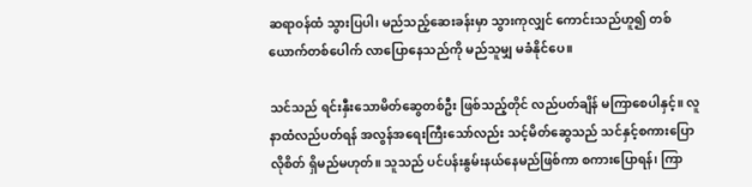ဆရာဝန်ထံ သွားပြပါ၊ မည်သည့်ဆေးခန်းမှာ သွားကုလျှင် ကောင်းသည်ဟူ၍ တစ်ယောက်တစ်ပေါက် လာပြောနေသည်ကို မည်သူမျှ မခံနိုင်ပေ။

သင်သည် ရင်းနှီးသောမိတ်ဆွေတစ်ဦး ဖြစ်သည့်တိုင် လည်ပတ်ချိန် မကြာစေပါနှင့်။ လူနာထံလည်ပတ်ရန် အလွန်အရေးကြီးသော်လည်း သင့်မိတ်ဆွေသည် သင်နှင့်စကားပြောလိုစိတ် ရှိမည်မဟုတ်။ သူသည် ပင်ပန်းနွမ်းနယ်နေမည်ဖြစ်ကာ စကားပြောရန်၊ ကြာ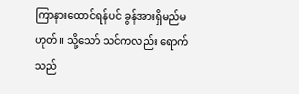ကြာနားထောင်ရန်ပင် ခွန်အားရှိမည်မဟုတ်။ သို့သော် သင်ကလည်း ရောက်သည်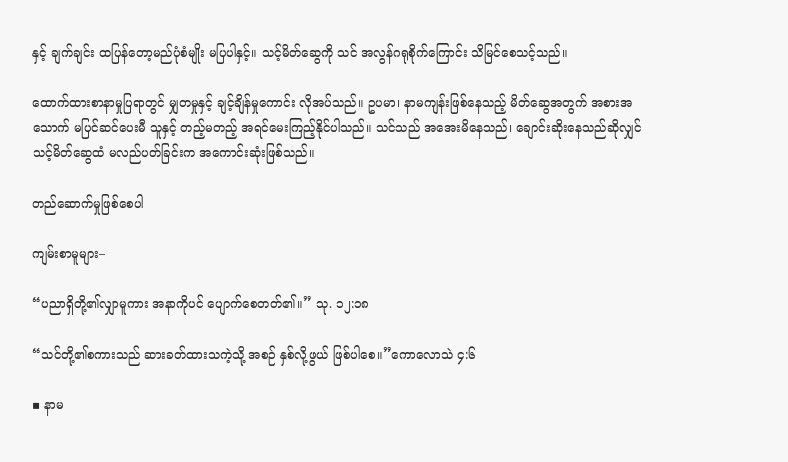နှင့် ချက်ချင်း ထပြန်တော့မည်ပုံစံမျိုး မပြပါနှင့်။ သင့်မိတ်ဆွေကို သင် အလွန်ဂရုစိုက်ကြောင်း သိမြင်စေသင့်သည်။

ထောက်ထားစာနာမှုပြရာတွင် မျှတမှုနှင့် ချင့်ချိန်မှုကောင်း လိုအပ်သည်။ ဥပမာ၊ နာမကျန်းဖြစ်နေသည့် မိတ်ဆွေအတွက် အစားအသောက် မပြင်ဆင်ပေးမီ သူနှင့် တည့်မတည့် အရင်မေးကြည့်နိုင်ပါသည်။ သင်သည် အအေးမိနေသည်၊ ချောင်းဆိုးနေသည်ဆိုလျှင် သင့်မိတ်ဆွေထံ မလည်ပတ်ခြင်းက အကောင်းဆုံးဖြစ်သည်။

တည်ဆောက်မှုဖြစ်စေပါ

ကျမ်းစာမူများ–

“ပညာရှိတို့၏လျှာမူကား အနာကိုပင် ပျောက်စေတတ်၏။” သု. ၁၂:၁၈

“သင်တို့၏စကားသည် ဆားခတ်ထားသကဲ့သို့ အစဉ် နှစ်လို့ဖွယ် ဖြစ်ပါစေ။”ကောလောသဲ ၄:၆

▪ နာမ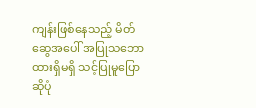ကျန်းဖြစ်နေသည့် မိတ်ဆွေအပေါ် အပြုသဘောထားရှိမရှိ သင့်ပြုမူပြောဆိုပုံ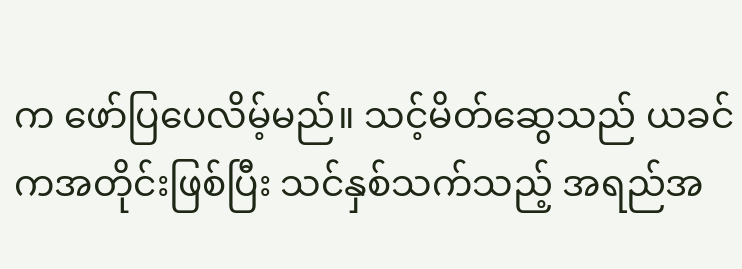က ဖော်ပြပေလိမ့်မည်။ သင့်မိတ်ဆွေသည် ယခင်ကအတိုင်းဖြစ်ပြီး သင်နှစ်သက်သည့် အရည်အ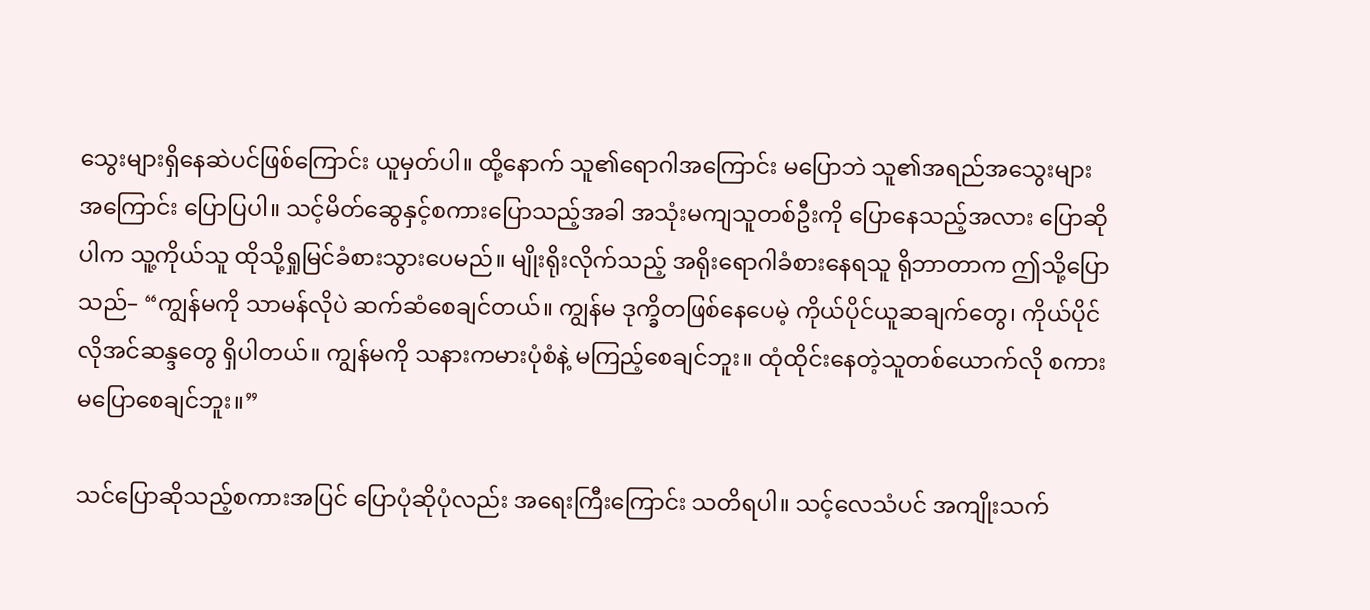သွေးများရှိနေဆဲပင်ဖြစ်ကြောင်း ယူမှတ်ပါ။ ထို့နောက် သူ၏ရောဂါအကြောင်း မပြောဘဲ သူ၏အရည်အသွေးများအကြောင်း ပြောပြပါ။ သင့်မိတ်ဆွေနှင့်စကားပြောသည့်အခါ အသုံးမကျသူတစ်ဦးကို ပြောနေသည့်အလား ပြောဆိုပါက သူ့ကိုယ်သူ ထိုသို့ရှုမြင်ခံစားသွားပေမည်။ မျိုးရိုးလိုက်သည့် အရိုးရောဂါခံစားနေရသူ ရိုဘာတာက ဤသို့ပြောသည်– “ကျွန်မကို သာမန်လိုပဲ ဆက်ဆံစေချင်တယ်။ ကျွန်မ ဒုက္ခိတဖြစ်နေပေမဲ့ ကိုယ်ပိုင်ယူဆချက်တွေ၊ ကိုယ်ပိုင်လိုအင်ဆန္ဒတွေ ရှိပါတယ်။ ကျွန်မကို သနားကမားပုံစံနဲ့ မကြည့်စေချင်ဘူး။ ထုံထိုင်းနေတဲ့သူတစ်ယောက်လို စကားမပြောစေချင်ဘူး။”

သင်ပြောဆိုသည့်စကားအပြင် ပြောပုံဆိုပုံလည်း အရေးကြီးကြောင်း သတိရပါ။ သင့်လေသံပင် အကျိုးသက်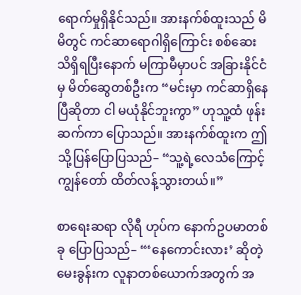ရောက်မှုရှိနိုင်သည်။ အားနက်စ်ထူးသည် မိမိတွင် ကင်ဆာရောဂါရှိကြောင်း စစ်ဆေးသိရှိရပြီးနောက် မကြာမီမှာပင် အခြားနိုင်ငံမှ မိတ်ဆွေတစ်ဦးက “မင်းမှာ ကင်ဆာရှိနေပြီဆိုတာ ငါ မယုံနိုင်ဘူးကွာ” ဟုသူ့ထံ ဖုန်းဆက်ကာ ပြောသည်။ အားနက်စ်ထူးက ဤသို့ပြန်ပြောပြသည်– “သူ့ရဲ့လေသံကြောင့် ကျွန်တော် ထိတ်လန့်သွားတယ်။”

စာရေးဆရာ လိုရီ ဟုပ်က နောက်ဥပမာတစ်ခု ပြောပြသည်– “‘နေကောင်းလား’ ဆိုတဲ့မေးခွန်းက လူနာတစ်ယောက်အတွက် အ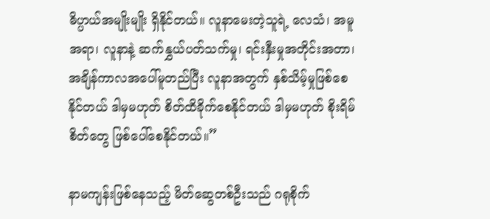ဓိပ္ပာယ်အမျိုးမျိုး ရှိနိုင်တယ်။ လူနာမေးတဲ့သူရဲ့ လေသံ၊ အမူအရာ၊ လူနာနဲ့ ဆက်နွှယ်ပတ်သက်မှု၊ ရင်းနှီးမှုအတိုင်းအတာ၊ အချိန်ကာလအပေါ်မူတည်ပြီး လူနာအတွက် နှစ်သိမ့်မှုဖြစ်စေနိုင်တယ် ဒါမှမဟုတ် စိတ်ထိခိုက်စေနိုင်တယ် ဒါမှမဟုတ် စိုးရိမ်စိတ်တွေ ဖြစ်ပေါ်စေနိုင်တယ်။”

နာမကျန်းဖြစ်နေသည့် မိတ်ဆွေတစ်ဦးသည် ဂရုစိုက်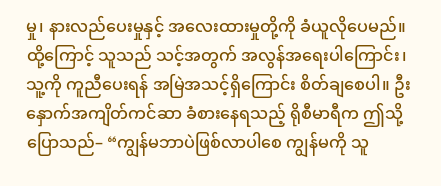မှု၊ နားလည်ပေးမှုနှင့် အလေးထားမှုတို့ကို ခံယူလိုပေမည်။ ထို့ကြောင့် သူသည် သင့်အတွက် အလွန်အရေးပါကြောင်း၊ သူ့ကို ကူညီပေးရန် အမြဲအသင့်ရှိကြောင်း စိတ်ချစေပါ။ ဦးနှောက်အကျိတ်ကင်ဆာ ခံစားနေရသည့် ရိုစီမာရီက ဤသို့ပြောသည်– “ကျွန်မဘာပဲဖြစ်လာပါစေ ကျွန်မကို သူ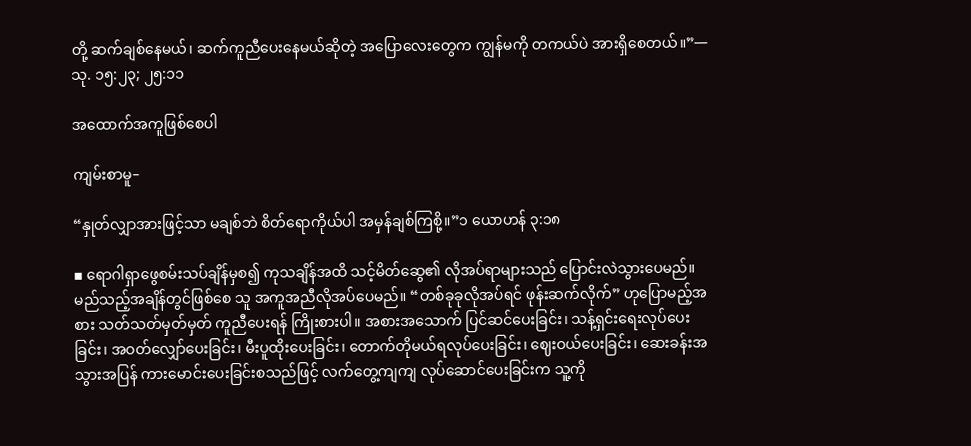တို့ ဆက်ချစ်နေမယ်၊ ဆက်ကူညီပေးနေမယ်ဆိုတဲ့ အပြောလေးတွေက ကျွန်မကို တကယ်ပဲ အားရှိစေတယ်။”—သု. ၁၅:၂၃; ၂၅:၁၁

အထောက်အကူဖြစ်စေပါ

ကျမ်းစာမူ–

“နှုတ်လျှာအားဖြင့်သာ မချစ်ဘဲ စိတ်ရောကိုယ်ပါ အမှန်ချစ်ကြစို့။”၁ ယောဟန် ၃:၁၈

▪ ရောဂါရှာဖွေစမ်းသပ်ချိန်မှစ၍ ကုသချိန်အထိ သင့်မိတ်ဆွေ၏ လိုအပ်ရာများသည် ပြောင်းလဲသွားပေမည်။ မည်သည့်အချိန်တွင်ဖြစ်စေ သူ အကူအညီလိုအပ်ပေမည်။ “တစ်ခုခုလိုအပ်ရင် ဖုန်းဆက်လိုက်” ဟုပြောမည့်အစား သတ်သတ်မှတ်မှတ် ကူညီပေးရန် ကြိုးစားပါ။ အစားအသောက် ပြင်ဆင်ပေးခြင်း၊ သန့်ရှင်းရေးလုပ်ပေးခြင်း၊ အဝတ်လျှော်ပေးခြင်း၊ မီးပူထိုးပေးခြင်း၊ တောက်တိုမယ်ရလုပ်ပေးခြင်း၊ ဈေးဝယ်ပေးခြင်း၊ ဆေးခန်းအသွားအပြန် ကားမောင်းပေးခြင်းစသည်ဖြင့် လက်တွေ့ကျကျ လုပ်ဆောင်ပေးခြင်းက သူ့ကို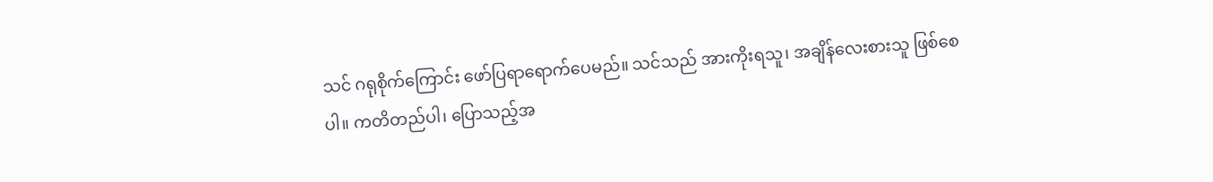သင် ဂရုစိုက်ကြောင်း ဖော်ပြရာရောက်ပေမည်။ သင်သည် အားကိုးရသူ၊ အချိန်လေးစားသူ ဖြစ်စေပါ။ ကတိတည်ပါ၊ ပြောသည့်အ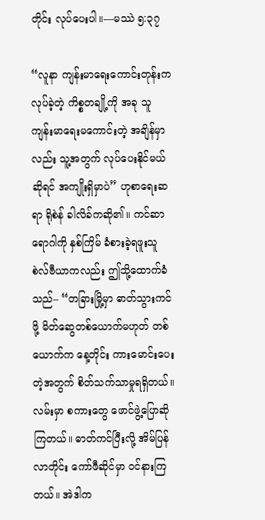တိုင်း လုပ်ပေးပါ။—မဿဲ ၅:၃၇

“လူနာ ကျန်းမာရေးကောင်းတုန်းကလုပ်ခဲ့တဲ့ ကိစ္စတချို့ကို အခု သူ ကျန်းမာရေးမကောင်းတဲ့ အချိန်မှာလည်း သူ့အတွက် လုပ်ပေးနိုင်မယ်ဆိုရင် အကျိုးရှိမှာပဲ” ဟုစာရေးဆရာ ရိုစဲန် ခါလိခ်ကဆို၏။ ကင်ဆာရောဂါကို နှစ်ကြိမ် ခံစားခဲ့ရဖူးသူ စဲလ်ဗီယာကလည်း ဤသို့ထောက်ခံသည်– “တခြားမြို့မှာ ဓာတ်သွားကင်ဖို့ မိတ်ဆွေတစ်ယောက်မဟုတ် တစ်ယောက်က နေ့တိုင်း ကားမောင်းပေးတဲ့အတွက် စိတ်သက်သာမှုရရှိတယ်။ လမ်းမှာ စကားတွေ ဖောင်ဖွဲ့ပြောဆိုကြတယ်။ ဓာတ်ကင်ပြီးလို့ အိမ်ပြန်လာတိုင်း ကော်ဖီဆိုင်မှာ ဝင်နားကြတယ်။ အဲဒါက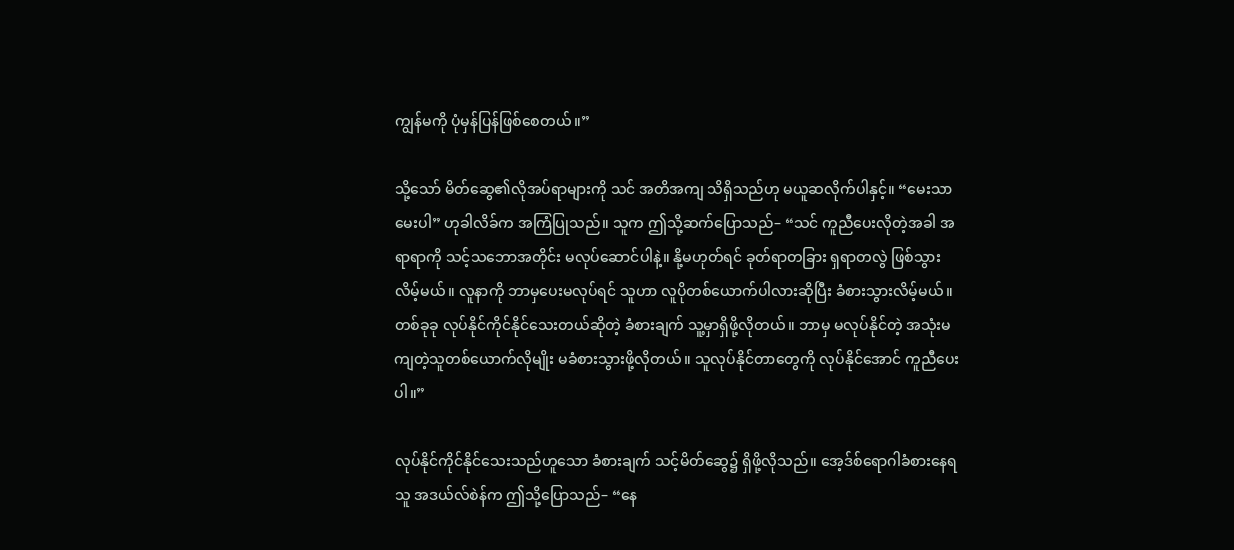ကျွန်မကို ပုံမှန်ပြန်ဖြစ်စေတယ်။”

သို့သော် မိတ်ဆွေ၏လိုအပ်ရာများကို သင် အတိအကျ သိရှိသည်ဟု မယူဆလိုက်ပါနှင့်။ “မေးသာမေးပါ” ဟုခါလိခ်က အကြံပြုသည်။ သူက ဤသို့ဆက်ပြောသည်– “သင် ကူညီပေးလိုတဲ့အခါ အရာရာကို သင့်သဘောအတိုင်း မလုပ်ဆောင်ပါနဲ့။ နို့မဟုတ်ရင် ခုတ်ရာတခြား ရှရာတလွဲ ဖြစ်သွားလိမ့်မယ်။ လူနာကို ဘာမှပေးမလုပ်ရင် သူဟာ လူပိုတစ်ယောက်ပါလားဆိုပြီး ခံစားသွားလိမ့်မယ်။ တစ်ခုခု လုပ်နိုင်ကိုင်နိုင်သေးတယ်ဆိုတဲ့ ခံစားချက် သူ့မှာရှိဖို့လိုတယ်။ ဘာမှ မလုပ်နိုင်တဲ့ အသုံးမကျတဲ့သူတစ်ယောက်လိုမျိုး မခံစားသွားဖို့လိုတယ်။ သူလုပ်နိုင်တာတွေကို လုပ်နိုင်အောင် ကူညီပေးပါ။”

လုပ်နိုင်ကိုင်နိုင်သေးသည်ဟူသော ခံစားချက် သင့်မိတ်ဆွေ၌ ရှိဖို့လိုသည်။ အေ့ဒ်စ်ရောဂါခံစားနေရသူ အဒယ်လ်စဲန်က ဤသို့ပြောသည်– “နေ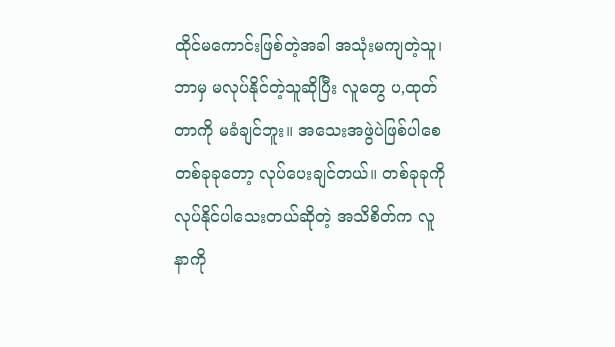ထိုင်မကောင်းဖြစ်တဲ့အခါ အသုံးမကျတဲ့သူ၊ ဘာမှ မလုပ်နိုင်တဲ့သူဆိုပြီး လူတွေ ပ,ထုတ်တာကို မခံချင်ဘူး။ အသေးအဖွဲပဲဖြစ်ပါစေ တစ်ခုခုတော့ လုပ်ပေးချင်တယ်။ တစ်ခုခုကို လုပ်နိုင်ပါသေးတယ်ဆိုတဲ့ အသိစိတ်က လူနာကို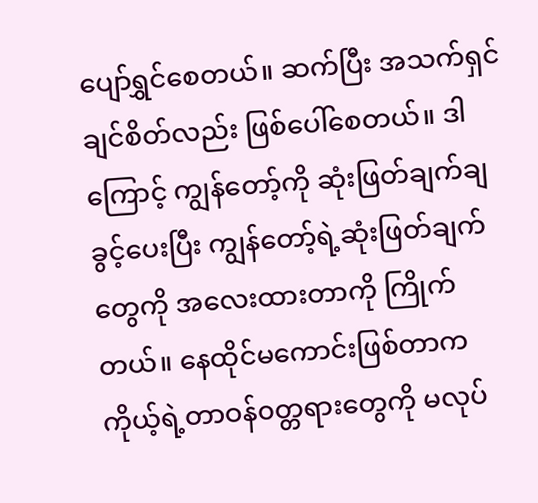ပျော်ရွှင်စေတယ်။ ဆက်ပြီး အသက်ရှင်ချင်စိတ်လည်း ဖြစ်ပေါ်စေတယ်။ ဒါကြောင့် ကျွန်တော့်ကို ဆုံးဖြတ်ချက်ချခွင့်ပေးပြီး ကျွန်တော့်ရဲ့ဆုံးဖြတ်ချက်တွေကို အလေးထားတာကို ကြိုက်တယ်။ နေထိုင်မကောင်းဖြစ်တာက ကိုယ့်ရဲ့တာဝန်၀တ္တရားတွေကို မလုပ်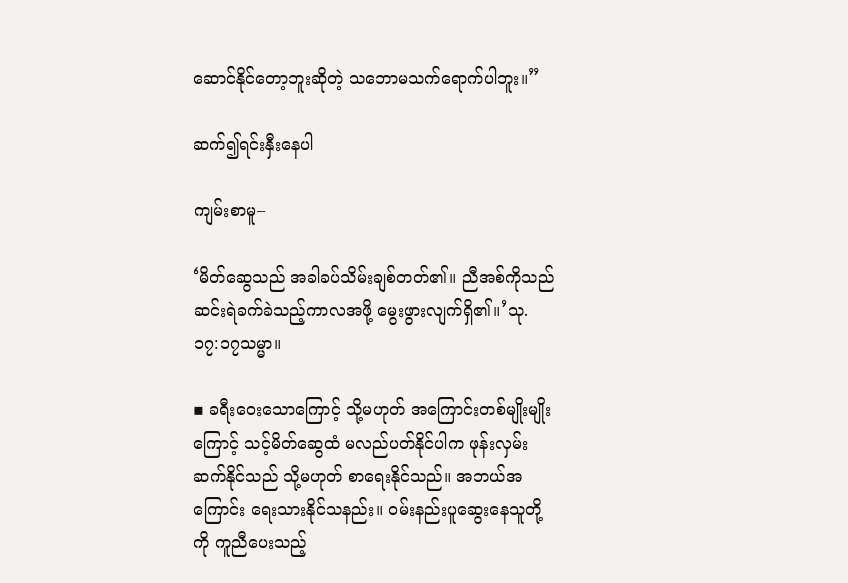ဆောင်နိုင်တော့ဘူးဆိုတဲ့ သဘောမသက်ရောက်ပါဘူး။”

ဆက်၍ရင်းနှီးနေပါ

ကျမ်းစာမူ–

‘မိတ်ဆွေသည် အခါခပ်သိမ်းချစ်တတ်၏။ ညီအစ်ကိုသည် ဆင်းရဲခက်ခဲသည့်ကာလအဖို့ မွေးဖွားလျက်ရှိ၏။’သု. ၁၇:၁၇သမ္မာ။

▪ ခရီးဝေးသောကြောင့် သို့မဟုတ် အကြောင်းတစ်မျိုးမျိုးကြောင့် သင့်မိတ်ဆွေထံ မလည်ပတ်နိုင်ပါက ဖုန်းလှမ်းဆက်နိုင်သည် သို့မဟုတ် စာရေးနိုင်သည်။ အဘယ်အကြောင်း ရေးသားနိုင်သနည်း။ ဝမ်းနည်းပူဆွေးနေသူတို့ကို ကူညီပေးသည့်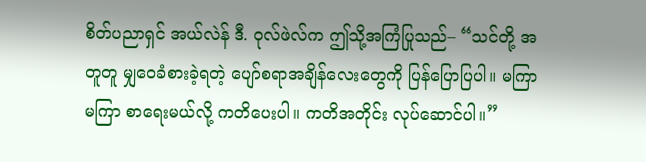စိတ်ပညာရှင် အယ်လဲန် ဒီ. ဝုလ်ဖဲလ်က ဤသို့အကြံပြုသည်– “သင်တို့ အတူတူ မျှဝေခံစားခဲ့ရတဲ့ ပျော်စရာအချိန်လေးတွေကို ပြန်ပြောပြပါ။ မကြာမကြာ စာရေးမယ်လို့ ကတိပေးပါ။ ကတိအတိုင်း လုပ်ဆောင်ပါ။”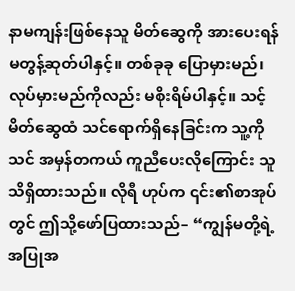နာမကျန်းဖြစ်နေသူ မိတ်ဆွေကို အားပေးရန် မတွန့်ဆုတ်ပါနှင့်။ တစ်ခုခု ပြောမှားမည်၊ လုပ်မှားမည်ကိုလည်း မစိုးရိမ်ပါနှင့်။ သင့်မိတ်ဆွေထံ သင်ရောက်ရှိနေခြင်းက သူ့ကို သင် အမှန်တကယ် ကူညီပေးလိုကြောင်း သူသိရှိထားသည်။ လိုရီ ဟုပ်က ၎င်း၏စာအုပ်တွင် ဤသို့ဖော်ပြထားသည်– “ကျွန်မတို့ရဲ့ အပြုအ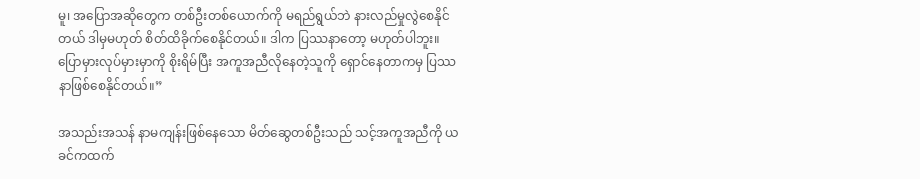မူ၊ အပြောအဆိုတွေက တစ်ဦးတစ်ယောက်ကို မရည်ရွယ်ဘဲ နားလည်မှုလွဲစေနိုင်တယ် ဒါမှမဟုတ် စိတ်ထိခိုက်စေနိုင်တယ်။ ဒါက ပြဿနာတော့ မဟုတ်ပါဘူး။ ပြောမှားလုပ်မှားမှာကို စိုးရိမ်ပြီး အကူအညီလိုနေတဲ့သူကို ရှောင်နေတာကမှ ပြဿနာဖြစ်စေနိုင်တယ်။”

အသည်းအသန် နာမကျန်းဖြစ်နေသော မိတ်ဆွေတစ်ဦးသည် သင့်အကူအညီကို ယခင်ကထက်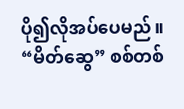ပို၍လိုအပ်ပေမည်။ “မိတ်ဆွေ” စစ်တစ်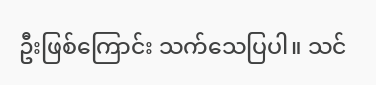ဦးဖြစ်ကြောင်း သက်သေပြပါ။ သင်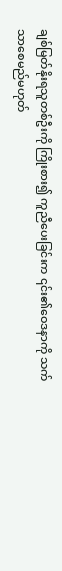ချစ်မြတ်နိုးရသူတစ်ဦးကို ကြိုးစား၍ ကူညီပေးခြင်းက ၎င်း၏ဝေဒနာကို သက်သာစေမည်မဟုတ်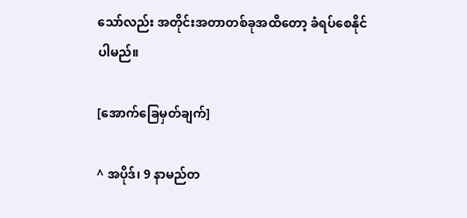သော်လည်း အတိုင်းအတာတစ်ခုအထိတော့ ခံရပ်စေနိုင်ပါမည်။

[အောက်ခြေမှတ်ချက်]

^ အပိုဒ်၊ 9 နာမည်တ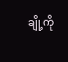ချို့ကို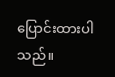ပြောင်းထားပါသည်။